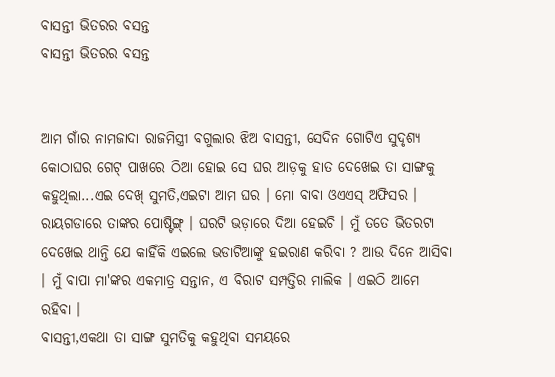ବାସନ୍ତୀ ଭିତରର ବସନ୍ତ
ବାସନ୍ତୀ ଭିତରର ବସନ୍ତ


ଆମ ଗାଁର ନାମଜାଦା ରାଜମିସ୍ତ୍ରୀ ବଗୁଲାର ଝିଅ ବାସନ୍ତୀ, ସେଦିନ ଗୋଟିଏ ସୁଦୃଶ୍ୟ କୋଠାଘର ଗେଟ୍ ପାଖରେ ଠିଆ ହୋଇ ସେ ଘର ଆଡ଼କୁ ହାତ ଦେଖେଇ ତା ସାଙ୍ଗକୁ କହୁଥିଲା...ଏଇ ଦେଖ୍ ସୁମତି,ଏଇଟା ଆମ ଘର । ମୋ ବାବା ଓଏଏସ୍ ଅଫିସର । ରାୟଗଡାରେ ତାଙ୍କର ପୋଷ୍ଟିଙ୍ଗ୍ । ଘରଟି ଭଡ଼ାରେ ଦିଆ ହେଇଚି । ମୁଁ ତତେ ଭିତରଟା ଦେଖେଇ ଥାନ୍ତି ଯେ କାହିଁକି ଏଇଲେ ଭଡାଟିଆଙ୍କୁ ହଇରାଣ କରିବା ? ଆଉ ଦିନେ ଆସିବା । ମୁଁ ବାପା ମା'ଙ୍କର ଏକମାତ୍ର ସନ୍ତାନ, ଏ ବିରାଟ ସମ୍ପତ୍ତିର ମାଲିକ । ଏଇଠି ଆମେ ରହିବା ।
ବାସନ୍ତୀ,ଏକଥା ତା ସାଙ୍ଗ ସୁମତିକୁ କହୁଥିବା ସମୟରେ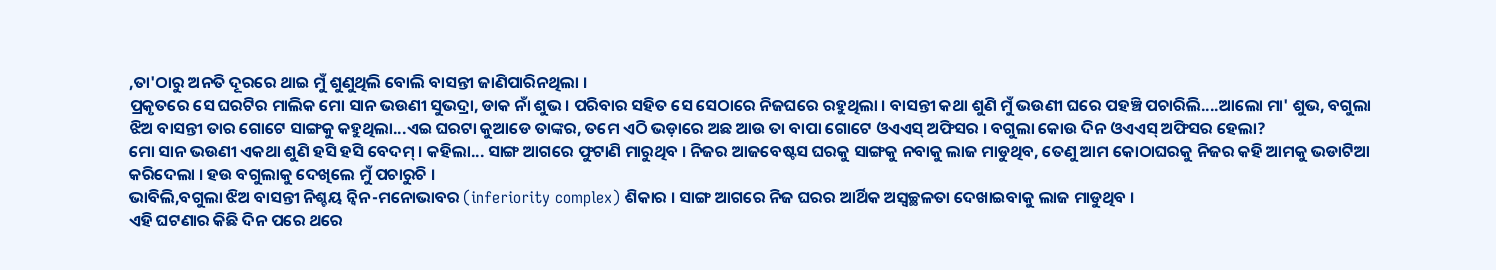,ତା'ଠାରୁ ଅନତି ଦୂରରେ ଥାଇ ମୁଁ ଶୁଣୁଥିଲି ବୋଲି ବାସନ୍ତୀ ଜାଣିପାରିନଥିଲା ।
ପ୍ରକୃତରେ ସେ ଘରଟିର ମାଲିକ ମୋ ସାନ ଭଉଣୀ ସୁଭଦ୍ରା, ଡାକ ନାଁ ଶୁଭ । ପରିବାର ସହିତ ସେ ସେଠାରେ ନିଜଘରେ ରହୁଥିଲା । ବାସନ୍ତୀ କଥା ଶୁଣି ମୁଁ ଭଉଣୀ ଘରେ ପହଞ୍ଚି ପଚାରିଲି....ଆଲୋ ମା' ଶୁଭ, ବଗୁଲା ଝିଅ ବାସନ୍ତୀ ତାର ଗୋଟେ ସାଙ୍ଗକୁ କହୁଥିଲା...ଏଇ ଘରଟା କୁଆଡେ ତାଙ୍କର, ତମେ ଏଠି ଭଡ଼ାରେ ଅଛ ଆଉ ତା ବାପା ଗୋଟେ ଓଏଏସ୍ ଅଫିସର । ବଗୁଲା କୋଉ ଦିନ ଓଏଏସ୍ ଅଫିସର ହେଲା?
ମୋ ସାନ ଭଉଣୀ ଏକଥା ଶୁଣି ହସି ହସି ବେଦମ୍ । କହିଲା... ସାଙ୍ଗ ଆଗରେ ଫୁଟାଣି ମାରୁଥିବ । ନିଜର ଆଜବେଷ୍ଟସ ଘରକୁ ସାଙ୍ଗକୁ ନବାକୁ ଲାଜ ମାଡୁଥିବ, ତେଣୁ ଆମ କୋଠାଘରକୁ ନିଜର କହି ଆମକୁ ଭଡାଟିଆ କରିଦେଲା । ହଉ ବଗୁଲାକୁ ଦେଖିଲେ ମୁଁ ପଚାରୁଚି ।
ଭାବିଲି,ବଗୁଲା ଝିଅ ବାସନ୍ତୀ ନିଶ୍ଚୟ ନ୍ୱିନ-ମନୋଭାବର (inferiority complex) ଶିକାର । ସାଙ୍ଗ ଆଗରେ ନିଜ ଘରର ଆର୍ଥିକ ଅସ୍ୱଚ୍ଛଳତା ଦେଖାଇବାକୁ ଲାଜ ମାଡୁଥିବ ।
ଏହି ଘଟଣାର କିଛି ଦିନ ପରେ ଥରେ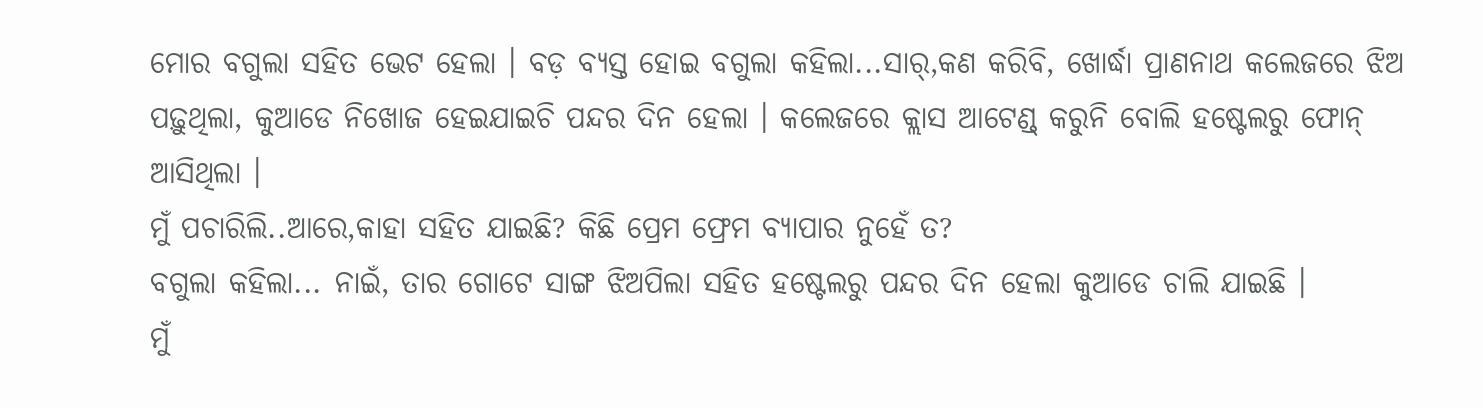ମୋର ବଗୁଲା ସହିତ ଭେଟ ହେଲା । ବଡ଼ ବ୍ୟସ୍ତ ହୋଇ ବଗୁଲା କହିଲା...ସାର୍,କଣ କରିବି, ଖୋର୍ଦ୍ଧା ପ୍ରାଣନାଥ କଲେଜରେ ଝିଅ ପଢ଼ୁଥିଲା, କୁଆଡେ ନିଖୋଜ ହେଇଯାଇଚି ପନ୍ଦର ଦିନ ହେଲା । କଲେଜରେ କ୍ଲାସ ଆଟେଣ୍ଡ୍ କରୁନି ବୋଲି ହଷ୍ଟେଲରୁ ଫୋନ୍ ଆସିଥିଲା ।
ମୁଁ ପଚାରିଲି..ଆରେ,କାହା ସହିତ ଯାଇଛି? କିଛି ପ୍ରେମ ଫ୍ରେମ ବ୍ୟାପାର ନୁହେଁ ତ?
ବଗୁଲା କହିଲା... ନାଇଁ, ତାର ଗୋଟେ ସାଙ୍ଗ ଝିଅପିଲା ସହିତ ହଷ୍ଟେଲରୁ ପନ୍ଦର ଦିନ ହେଲା କୁଆଡେ ଚାଲି ଯାଇଛି ।
ମୁଁ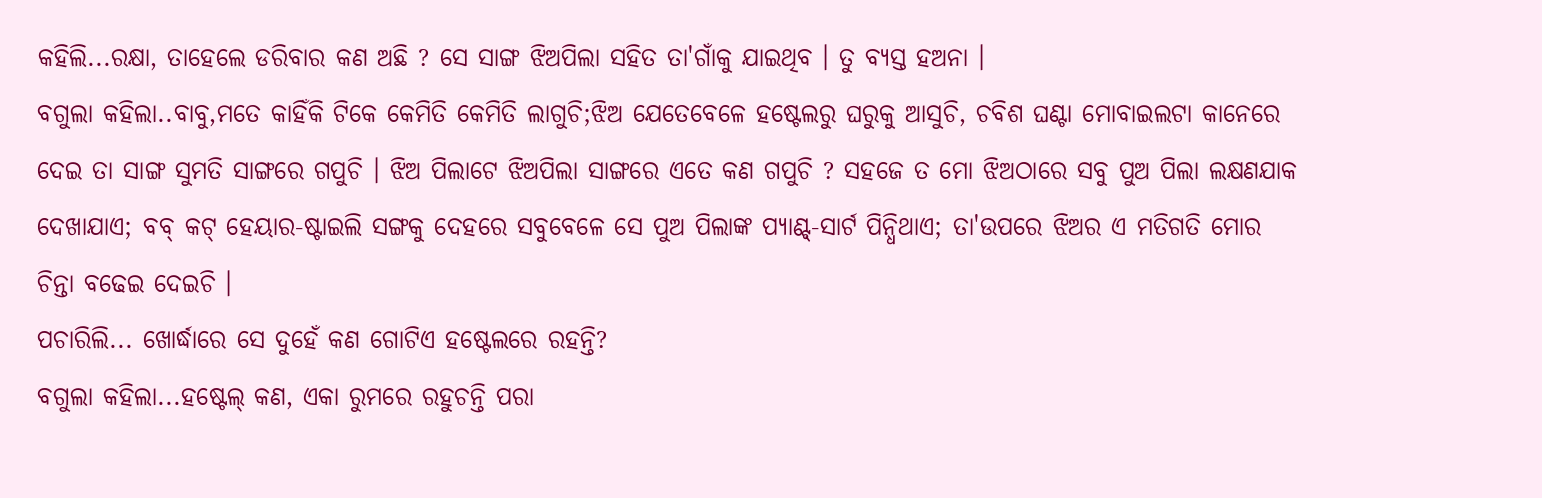କହିଲି...ରକ୍ଷା, ତାହେଲେ ଡରିବାର କଣ ଅଛି ? ସେ ସାଙ୍ଗ ଝିଅପିଲା ସହିତ ତା'ଗାଁକୁ ଯାଇଥିବ । ତୁ ବ୍ୟସ୍ତ ହଅନା ।
ବଗୁଲା କହିଲା..ବାବୁ,ମତେ କାହିଁକି ଟିକେ କେମିତି କେମିତି ଲାଗୁଚି;ଝିଅ ଯେତେବେଳେ ହଷ୍ଟେଲରୁ ଘରୁକୁ ଆସୁଚି, ଚବିଶ ଘଣ୍ଟା ମୋବାଇଲଟା କାନେରେ ଦେଇ ତା ସାଙ୍ଗ ସୁମତି ସାଙ୍ଗରେ ଗପୁଚି । ଝିଅ ପିଲାଟେ ଝିଅପିଲା ସାଙ୍ଗରେ ଏତେ କଣ ଗପୁଚି ? ସହଜେ ତ ମୋ ଝିଅଠାରେ ସବୁ ପୁଅ ପିଲା ଲକ୍ଷଣଯାକ ଦେଖାଯାଏ; ବବ୍ କଟ୍ ହେୟାର-ଷ୍ଟାଇଲି ସଙ୍ଗକୁ ଦେହରେ ସବୁବେଳେ ସେ ପୁଅ ପିଲାଙ୍କ ପ୍ୟାଣ୍ଟ୍-ସାର୍ଟ ପିନ୍ଧିଥାଏ; ତା'ଉପରେ ଝିଅର ଏ ମତିଗତି ମୋର ଚିନ୍ତା ବଢେଇ ଦେଇଚି ।
ପଚାରିଲି... ଖୋର୍ଦ୍ଧାରେ ସେ ଦୁହେଁ କଣ ଗୋଟିଏ ହଷ୍ଟେଲରେ ରହନ୍ତି?
ବଗୁଲା କହିଲା...ହଷ୍ଟେଲ୍ କଣ, ଏକା ରୁମରେ ରହୁଚନ୍ତି ପରା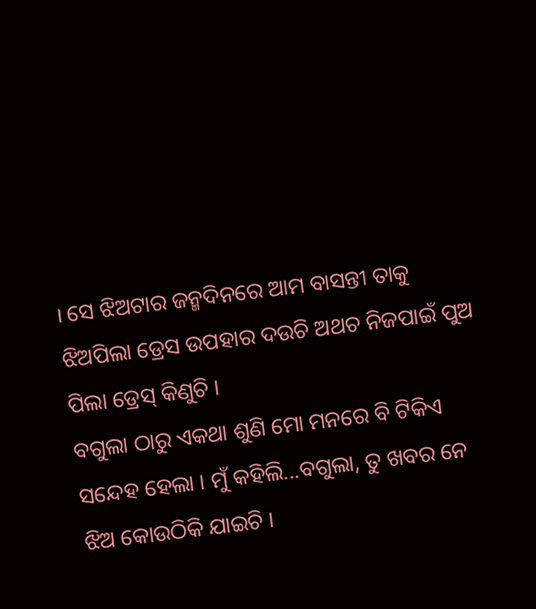। ସେ ଝିଅଟାର ଜନ୍ମଦିନରେ ଆମ ବାସନ୍ତୀ ତାକୁ ଝିଅପିଲା ଡ୍ରେସ ଉପହାର ଦଉଚି ଅଥଚ ନିଜପାଇଁ ପୁଅ ପିଲା ଡ୍ରେସ୍ କିଣୁଚି ।
ବଗୁଲା ଠାରୁ ଏକଥା ଶୁଣି ମୋ ମନରେ ବି ଟିକିଏ ସନ୍ଦେହ ହେଲା । ମୁଁ କହିଲି...ବଗୁଲା, ତୁ ଖବର ନେ ଝିଅ କୋଉଠିକି ଯାଇଚି ।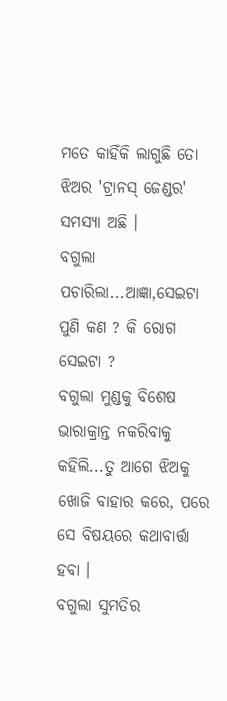ମତେ କାହିଁକି ଲାଗୁଛି ତୋ ଝିଅର 'ଟ୍ରାନସ୍ ଜେଣ୍ଡର' ସମସ୍ୟା ଅଛି ।
ବଗୁଲା ପଚାରିଲା...ଆଜ୍ଞା,ସେଇଟା ପୁଣି କଣ ? କି ରୋଗ ସେଇଟା ?
ବଗୁଲା ମୁଣ୍ଡକୁ ବିଶେଷ ଭାରାକ୍ରାନ୍ତ ନକରିବାକୁ କହିଲି...ତୁ ଆଗେ ଝିଅକୁ ଖୋଜି ବାହାର କରେ, ପରେ ସେ ବିଷୟରେ କଥାବାର୍ତ୍ତା ହବା ।
ବଗୁଲା ସୁମତିର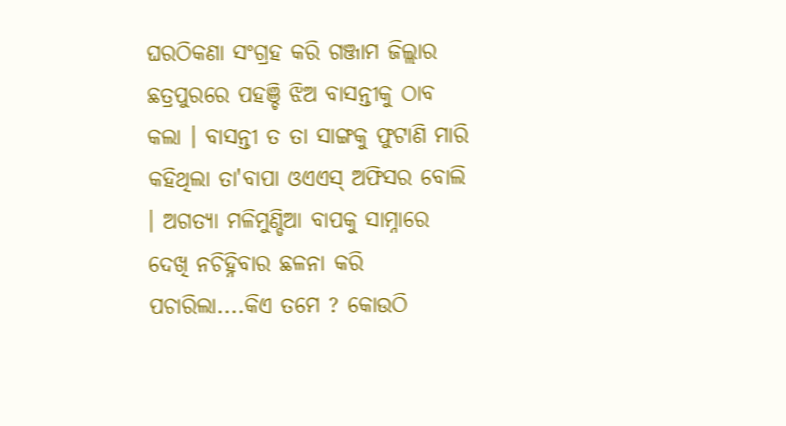ଘରଠିକଣା ସଂଗ୍ରହ କରି ଗଞ୍ଜାମ ଜିଲ୍ଲାର ଛତ୍ରପୁରରେ ପହଞ୍ଚି ଝିଅ ବାସନ୍ତୀକୁ ଠାବ କଲା । ବାସନ୍ତୀ ତ ତା ସାଙ୍ଗକୁ ଫୁଟାଣି ମାରି କହିଥିଲା ତା'ବାପା ଓଏଏସ୍ ଅଫିସର ବୋଲି । ଅଗତ୍ୟା ମଳିମୁଣ୍ଡିଆ ବାପକୁ ସାମ୍ନାରେ ଦେଖି ନଚିହ୍ନିବାର ଛଳନା କରି ପଚାରିଲା....କିଏ ତମେ ? କୋଉଠି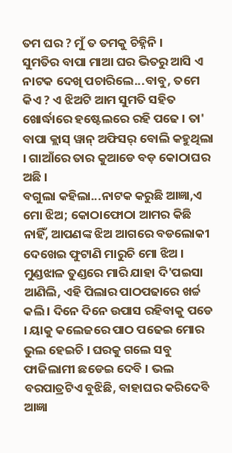ତମ ଘର ? ମୁଁ ତ ତମକୁ ଚିହ୍ନିନି ।
ସୁମତିର ବାପା ମାଆ ଘର ଭିତରୁ ଆସି ଏ ନାଟକ ଦେଖି ପଚାରିଲେ...ବାବୁ, ତମେ କିଏ ? ଏ ଝିଅଟି ଆମ ସୁମତି ସହିତ ଖୋର୍ଦ୍ଧାରେ ହଷ୍ଟେଲରେ ରହି ପଢେ । ତା' ବାପା କ୍ଲାସ୍ ୱାନ୍ ଅଫିସର୍ ବୋଲି କହୁଥିଲା । ଗାଆଁରେ ତାର କୁଆଡେ ବଡ଼ କୋଠାଘର ଅଛି ।
ବଗୁଲା କହିଲା...ନାଟକ କରୁଛି ଆଜ୍ଞା,ଏ ମୋ ଝିଅ; କୋଠାଫୋଠା ଆମର କିଛି ନାହିଁ, ଆପଣଙ୍କ ଝିଅ ଆଗରେ ବଡଲୋକୀ ଦେଖେଇ ଫୁଟାଣି ମାରୁଚି ମୋ ଝିଅ । ମୁଣ୍ଡଝାଳ ତୁଣ୍ଡରେ ମାରି ଯାହା ଦି'ପଇସା ଆଣିଲି, ଏହି ପିଲାର ପାଠପଢାରେ ଖର୍ଚ୍ଚ କଲି । ଦିନେ ଦିନେ ଉପାସ ରହିବାକୁ ପଡେ । ୟାକୁ କଲେଜରେ ପାଠ ପଢେଇ ମୋର ଭୁଲ ହେଇଚି । ଘରକୁ ଗଲେ ସବୁ ଫାଜିଲାମୀ ଛଡେଇ ଦେବି । ଭଲ ବରପାତ୍ରଟିଏ ବୁଝିଛି, ବାହାଘର କରିଦେବି ଆଜ୍ଞା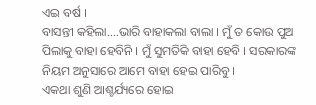ଏଇ ବର୍ଷ ।
ବାସନ୍ତୀ କହିଲା....ଭାରି ବାହାକଲା ବାଲା । ମୁଁ ତ କୋଉ ପୁଅ ପିଲାକୁ ବାହା ହେବିନି । ମୁଁ ସୁମତିକି ବାହା ହେବି । ସରକାରଙ୍କ ନିୟମ ଅନୁସାରେ ଆମେ ବାହା ହେଇ ପାରିବୁ ।
ଏକଥା ଶୁଣି ଆଶ୍ଚର୍ଯ୍ୟରେ ହୋଇ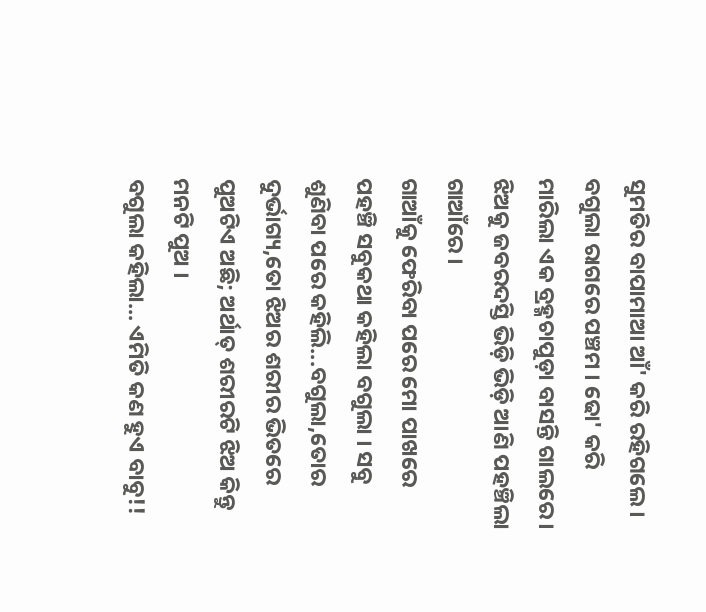ସୁମତିର ବାପାମାଆ ଆଁ' କରି ରହିଗଲେ । ବଗୁଲା ରାଗରେ ପଞ୍ଚମ । ଢୋ' କରି ମାରିଲା ଏକ ବ୍ରହ୍ମଚାପୁଡ଼ା ବାସନ୍ତି ଗାଲରେ । ଝିଅକୁ ଜବରଦସ୍ତି ଭିଡ଼ି ଭିଡ଼ି ଆଣି ପହଞ୍ଚିଲା ଗାଆଁରେ ।
ଗାଆଁକୁ ଫେରିବା ପରେ ମୋ ପାଖରେ ପହଞ୍ଚି ସବୁକଥା କହିଲା ବଗୁଲା । ସବୁ ଶୁଣିବା ପରେ କହିଲି...ବଗୁଲା,ତୋର ଦୁର୍ଭାଗ୍ୟ,ତୋ ଝିଅର ଶରୀର ଭିତରେ ପୁଅଟିଏ ଅଛି; ଅର୍ଥାତ୍ ଶରୀରଟି ଝିଅ କିନ୍ତୁ ମନଟି ପୁଅ ।
ବଗୁଲା କହିଲା... ଏମିତି କଣ ହୁଏ ବାବୁ!!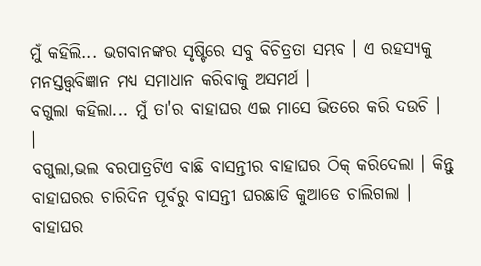ମୁଁ କହିଲି... ଭଗବାନଙ୍କର ସୃଷ୍ଟିରେ ସବୁ ବିଚିତ୍ରତା ସମ୍ଭବ । ଏ ରହସ୍ୟକୁ ମନସ୍ତତ୍ତ୍ୱବିଜ୍ଞାନ ମଧ୍ୟ ସମାଧାନ କରିବାକୁ ଅସମର୍ଥ ।
ବଗୁଲା କହିଲା... ମୁଁ ତା'ର ବାହାଘର ଏଇ ମାସେ ଭିତରେ କରି ଦଉଚି ।
।
ବଗୁଲା,ଭଲ ବରପାତ୍ରଟିଏ ବାଛି ବାସନ୍ତୀର ବାହାଘର ଠିକ୍ କରିଦେଲା । କିନ୍ତୁ ବାହାଘରର ଚାରିଦିନ ପୂର୍ବରୁ ବାସନ୍ତୀ ଘରଛାଡି କୁଆଡେ ଚାଲିଗଲା । ବାହାଘର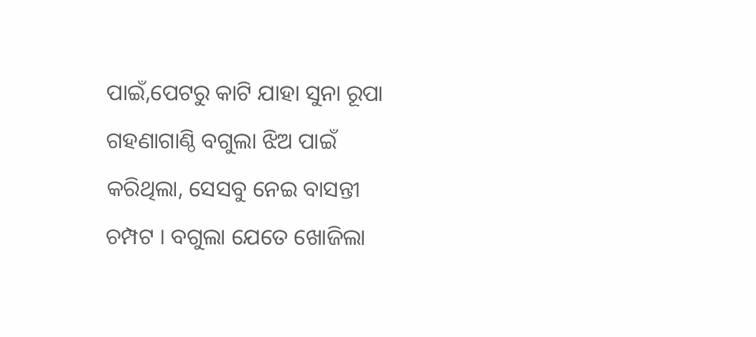ପାଇଁ,ପେଟରୁ କାଟି ଯାହା ସୁନା ରୂପା ଗହଣାଗାଣ୍ଠି ବଗୁଲା ଝିଅ ପାଇଁ କରିଥିଲା, ସେସବୁ ନେଇ ବାସନ୍ତୀ ଚମ୍ପଟ । ବଗୁଲା ଯେତେ ଖୋଜିଲା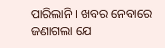ପାରିଲାନି । ଖବର ନେବାରେ ଜଣାଗଲା ଯେ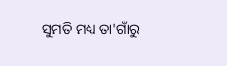ସୁମତି ମଧ୍ୟ ତା'ଗାଁରୁ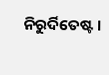ନିରୁର୍ଦିତେଷ୍ଟ ।